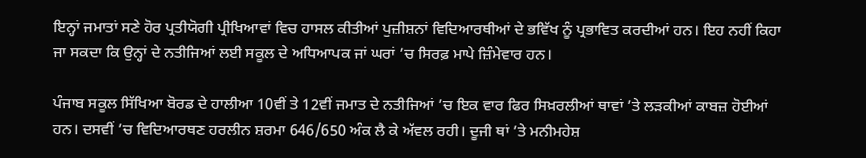ਇਨ੍ਹਾਂ ਜਮਾਤਾਂ ਸਣੇ ਹੋਰ ਪ੍ਰਤੀਯੋਗੀ ਪ੍ਰੀਖਿਆਵਾਂ ਵਿਚ ਹਾਸਲ ਕੀਤੀਆਂ ਪੁਜ਼ੀਸ਼ਨਾਂ ਵਿਦਿਆਰਥੀਆਂ ਦੇ ਭਵਿੱਖ ਨੂੰ ਪ੍ਰਭਾਵਿਤ ਕਰਦੀਆਂ ਹਨ। ਇਹ ਨਹੀਂ ਕਿਹਾ ਜਾ ਸਕਦਾ ਕਿ ਉਨ੍ਹਾਂ ਦੇ ਨਤੀਜਿਆਂ ਲਈ ਸਕੂਲ ਦੇ ਅਧਿਆਪਕ ਜਾਂ ਘਰਾਂ ’ਚ ਸਿਰਫ਼ ਮਾਪੇ ਜ਼ਿੰਮੇਵਾਰ ਹਨ।

ਪੰਜਾਬ ਸਕੂਲ ਸਿੱਖਿਆ ਬੋਰਡ ਦੇ ਹਾਲੀਆ 10ਵੀਂ ਤੇ 12ਵੀਂ ਜਮਾਤ ਦੇ ਨਤੀਜਿਆਂ ’ਚ ਇਕ ਵਾਰ ਫਿਰ ਸਿਖ਼ਰਲੀਆਂ ਥਾਵਾਂ ’ਤੇ ਲੜਕੀਆਂ ਕਾਬਜ਼ ਹੋਈਆਂ ਹਨ। ਦਸਵੀਂ ’ਚ ਵਿਦਿਆਰਥਣ ਹਰਲੀਨ ਸ਼ਰਮਾ 646/650 ਅੰਕ ਲੈ ਕੇ ਅੱਵਲ ਰਹੀ। ਦੂਜੀ ਥਾਂ ’ਤੇ ਮਨੀਮਹੇਸ਼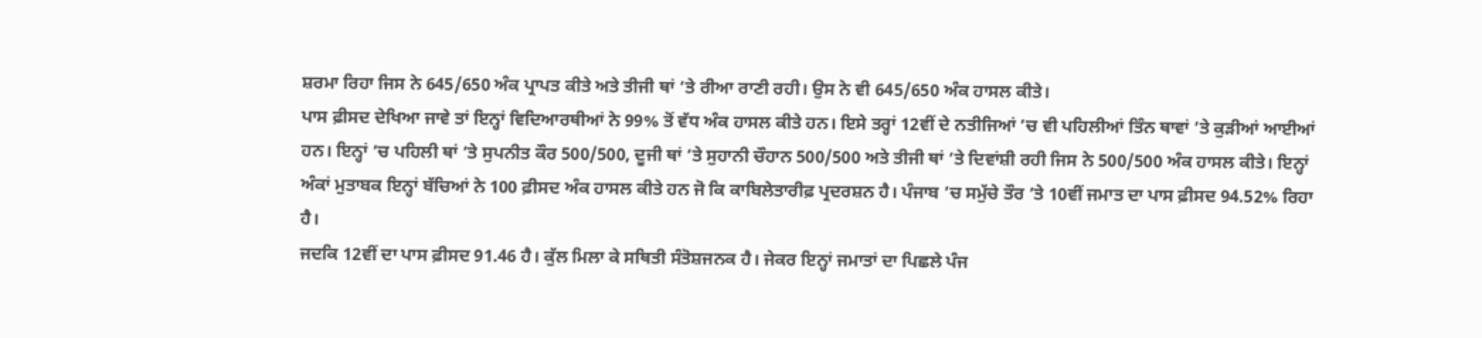ਸ਼ਰਮਾ ਰਿਹਾ ਜਿਸ ਨੇ 645/650 ਅੰਕ ਪ੍ਰਾਪਤ ਕੀਤੇ ਅਤੇ ਤੀਜੀ ਥਾਂ ’ਤੇ ਰੀਆ ਰਾਣੀ ਰਹੀ। ਉਸ ਨੇ ਵੀ 645/650 ਅੰਕ ਹਾਸਲ ਕੀਤੇ।
ਪਾਸ ਫ਼ੀਸਦ ਦੇਖਿਆ ਜਾਵੇ ਤਾਂ ਇਨ੍ਹਾਂ ਵਿਦਿਆਰਥੀਆਂ ਨੇ 99% ਤੋਂ ਵੱਧ ਅੰਕ ਹਾਸਲ ਕੀਤੇ ਹਨ। ਇਸੇ ਤਰ੍ਹਾਂ 12ਵੀਂ ਦੇ ਨਤੀਜਿਆਂ ’ਚ ਵੀ ਪਹਿਲੀਆਂ ਤਿੰਨ ਥਾਵਾਂ ’ਤੇ ਕੁੜੀਆਂ ਆਈਆਂ ਹਨ। ਇਨ੍ਹਾਂ ’ਚ ਪਹਿਲੀ ਥਾਂ ’ਤੇ ਸੁਪਨੀਤ ਕੌਰ 500/500, ਦੂਜੀ ਥਾਂ ’ਤੇ ਸੁਹਾਨੀ ਚੌਹਾਨ 500/500 ਅਤੇ ਤੀਜੀ ਥਾਂ ’ਤੇ ਦਿਵਾਂਸ਼ੀ ਰਹੀ ਜਿਸ ਨੇ 500/500 ਅੰਕ ਹਾਸਲ ਕੀਤੇ। ਇਨ੍ਹਾਂ ਅੰਕਾਂ ਮੁਤਾਬਕ ਇਨ੍ਹਾਂ ਬੱਚਿਆਂ ਨੇ 100 ਫ਼ੀਸਦ ਅੰਕ ਹਾਸਲ ਕੀਤੇ ਹਨ ਜੋ ਕਿ ਕਾਬਿਲੇਤਾਰੀਫ਼ ਪ੍ਰਦਰਸ਼ਨ ਹੈ। ਪੰਜਾਬ ’ਚ ਸਮੁੱਚੇ ਤੌਰ ’ਤੇ 10ਵੀਂ ਜਮਾਤ ਦਾ ਪਾਸ ਫ਼ੀਸਦ 94.52% ਰਿਹਾ ਹੈ।
ਜਦਕਿ 12ਵੀਂ ਦਾ ਪਾਸ ਫ਼ੀਸਦ 91.46 ਹੈ। ਕੁੱਲ ਮਿਲਾ ਕੇ ਸਥਿਤੀ ਸੰਤੋਸ਼ਜਨਕ ਹੈ। ਜੇਕਰ ਇਨ੍ਹਾਂ ਜਮਾਤਾਂ ਦਾ ਪਿਛਲੇ ਪੰਜ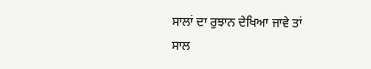ਸਾਲਾਂ ਦਾ ਰੁਝਾਨ ਦੇਖਿਆ ਜਾਵੇ ਤਾਂ ਸਾਲ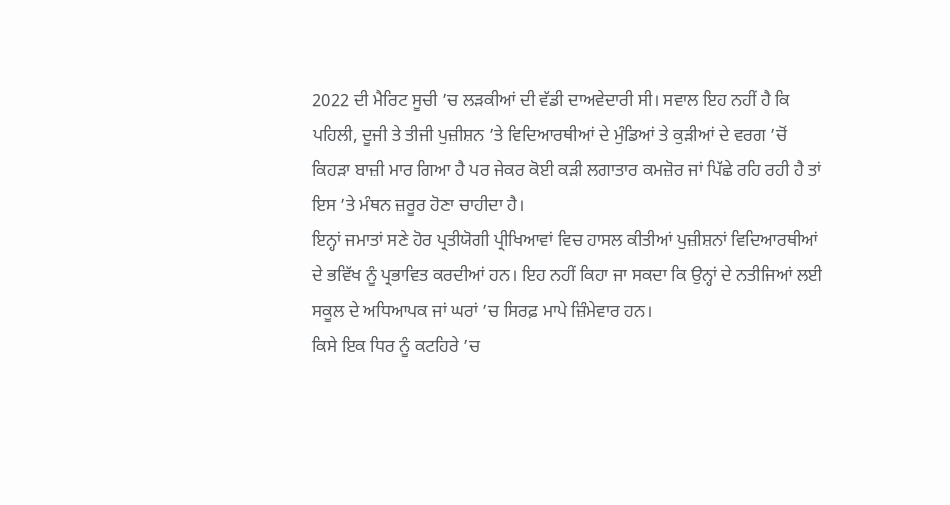2022 ਦੀ ਮੈਰਿਟ ਸੂਚੀ ’ਚ ਲੜਕੀਆਂ ਦੀ ਵੱਡੀ ਦਾਅਵੇਦਾਰੀ ਸੀ। ਸਵਾਲ ਇਹ ਨਹੀਂ ਹੈ ਕਿ ਪਹਿਲੀ, ਦੂਜੀ ਤੇ ਤੀਜੀ ਪੁਜ਼ੀਸ਼ਨ ’ਤੇ ਵਿਦਿਆਰਥੀਆਂ ਦੇ ਮੁੰਡਿਆਂ ਤੇ ਕੁੜੀਆਂ ਦੇ ਵਰਗ ’ਚੋਂ ਕਿਹੜਾ ਬਾਜ਼ੀ ਮਾਰ ਗਿਆ ਹੈ ਪਰ ਜੇਕਰ ਕੋਈ ਕੜੀ ਲਗਾਤਾਰ ਕਮਜ਼ੋਰ ਜਾਂ ਪਿੱਛੇ ਰਹਿ ਰਹੀ ਹੈ ਤਾਂ ਇਸ ’ਤੇ ਮੰਥਨ ਜ਼ਰੂਰ ਹੋਣਾ ਚਾਹੀਦਾ ਹੈ।
ਇਨ੍ਹਾਂ ਜਮਾਤਾਂ ਸਣੇ ਹੋਰ ਪ੍ਰਤੀਯੋਗੀ ਪ੍ਰੀਖਿਆਵਾਂ ਵਿਚ ਹਾਸਲ ਕੀਤੀਆਂ ਪੁਜ਼ੀਸ਼ਨਾਂ ਵਿਦਿਆਰਥੀਆਂ ਦੇ ਭਵਿੱਖ ਨੂੰ ਪ੍ਰਭਾਵਿਤ ਕਰਦੀਆਂ ਹਨ। ਇਹ ਨਹੀਂ ਕਿਹਾ ਜਾ ਸਕਦਾ ਕਿ ਉਨ੍ਹਾਂ ਦੇ ਨਤੀਜਿਆਂ ਲਈ ਸਕੂਲ ਦੇ ਅਧਿਆਪਕ ਜਾਂ ਘਰਾਂ ’ਚ ਸਿਰਫ਼ ਮਾਪੇ ਜ਼ਿੰਮੇਵਾਰ ਹਨ।
ਕਿਸੇ ਇਕ ਧਿਰ ਨੂੰ ਕਟਹਿਰੇ ’ਚ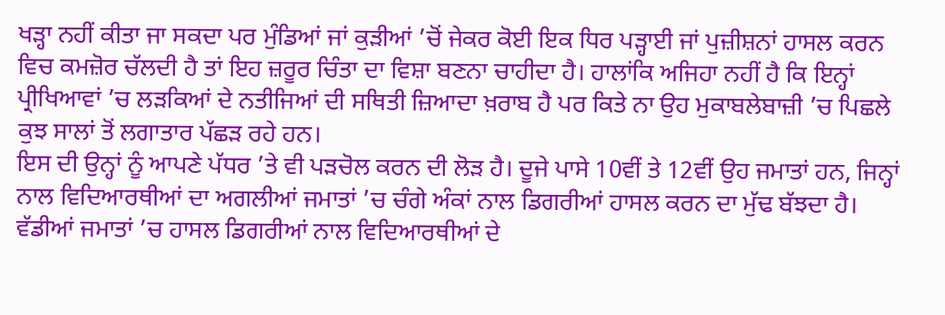ਖੜ੍ਹਾ ਨਹੀਂ ਕੀਤਾ ਜਾ ਸਕਦਾ ਪਰ ਮੁੰਡਿਆਂ ਜਾਂ ਕੁੜੀਆਂ ’ਚੋਂ ਜੇਕਰ ਕੋਈ ਇਕ ਧਿਰ ਪੜ੍ਹਾਈ ਜਾਂ ਪੁਜ਼ੀਸ਼ਨਾਂ ਹਾਸਲ ਕਰਨ ਵਿਚ ਕਮਜ਼ੋਰ ਚੱਲਦੀ ਹੈ ਤਾਂ ਇਹ ਜ਼ਰੂਰ ਚਿੰਤਾ ਦਾ ਵਿਸ਼ਾ ਬਣਨਾ ਚਾਹੀਦਾ ਹੈ। ਹਾਲਾਂਕਿ ਅਜਿਹਾ ਨਹੀਂ ਹੈ ਕਿ ਇਨ੍ਹਾਂ ਪ੍ਰੀਖਿਆਵਾਂ ’ਚ ਲੜਕਿਆਂ ਦੇ ਨਤੀਜਿਆਂ ਦੀ ਸਥਿਤੀ ਜ਼ਿਆਦਾ ਖ਼ਰਾਬ ਹੈ ਪਰ ਕਿਤੇ ਨਾ ਉਹ ਮੁਕਾਬਲੇਬਾਜ਼ੀ ’ਚ ਪਿਛਲੇ ਕੁਝ ਸਾਲਾਂ ਤੋਂ ਲਗਾਤਾਰ ਪੱਛੜ ਰਹੇ ਹਨ।
ਇਸ ਦੀ ਉਨ੍ਹਾਂ ਨੂੰ ਆਪਣੇ ਪੱਧਰ ’ਤੇ ਵੀ ਪੜਚੋਲ ਕਰਨ ਦੀ ਲੋੜ ਹੈ। ਦੂਜੇ ਪਾਸੇ 10ਵੀਂ ਤੇ 12ਵੀਂ ਉਹ ਜਮਾਤਾਂ ਹਨ, ਜਿਨ੍ਹਾਂ ਨਾਲ ਵਿਦਿਆਰਥੀਆਂ ਦਾ ਅਗਲੀਆਂ ਜਮਾਤਾਂ ’ਚ ਚੰਗੇ ਅੰਕਾਂ ਨਾਲ ਡਿਗਰੀਆਂ ਹਾਸਲ ਕਰਨ ਦਾ ਮੁੱਢ ਬੱਝਦਾ ਹੈ। ਵੱਡੀਆਂ ਜਮਾਤਾਂ ’ਚ ਹਾਸਲ ਡਿਗਰੀਆਂ ਨਾਲ ਵਿਦਿਆਰਥੀਆਂ ਦੇ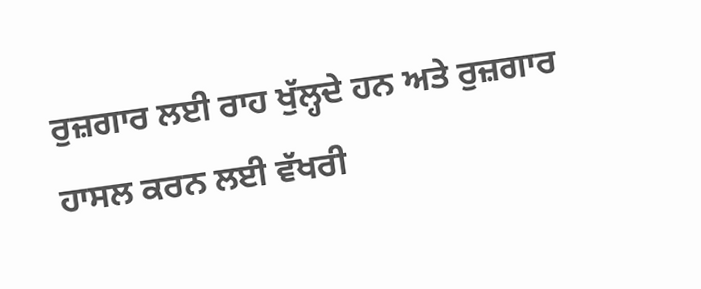ਰੁਜ਼ਗਾਰ ਲਈ ਰਾਹ ਖੁੱਲ੍ਹਦੇ ਹਨ ਅਤੇ ਰੁਜ਼ਗਾਰ ਹਾਸਲ ਕਰਨ ਲਈ ਵੱਖਰੀ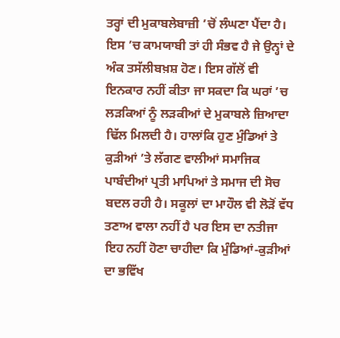ਤਰ੍ਹਾਂ ਦੀ ਮੁਕਾਬਲੇਬਾਜ਼ੀ ’ਚੋਂ ਲੰਘਣਾ ਪੈਂਦਾ ਹੈ।
ਇਸ ’ਚ ਕਾਮਯਾਬੀ ਤਾਂ ਹੀ ਸੰਭਵ ਹੈ ਜੇ ਉਨ੍ਹਾਂ ਦੇ ਅੰਕ ਤਸੱਲੀਬਖ਼ਸ਼ ਹੋਣ। ਇਸ ਗੱਲੋਂ ਵੀ ਇਨਕਾਰ ਨਹੀਂ ਕੀਤਾ ਜਾ ਸਕਦਾ ਕਿ ਘਰਾਂ ’ਚ ਲੜਕਿਆਂ ਨੂੰ ਲੜਕੀਆਂ ਦੇ ਮੁਕਾਬਲੇ ਜ਼ਿਆਦਾ ਢਿੱਲ ਮਿਲਦੀ ਹੈ। ਹਾਲਾਂਕਿ ਹੁਣ ਮੁੰਡਿਆਂ ਤੇ ਕੁੜੀਆਂ ’ਤੇ ਲੱਗਣ ਵਾਲੀਆਂ ਸਮਾਜਿਕ ਪਾਬੰਦੀਆਂ ਪ੍ਰਤੀ ਮਾਪਿਆਂ ਤੇ ਸਮਾਜ ਦੀ ਸੋਚ ਬਦਲ ਰਹੀ ਹੈ। ਸਕੂਲਾਂ ਦਾ ਮਾਹੌਲ ਵੀ ਲੋੜੋਂ ਵੱਧ ਤਣਾਅ ਵਾਲਾ ਨਹੀਂ ਹੈ ਪਰ ਇਸ ਦਾ ਨਤੀਜਾ ਇਹ ਨਹੀਂ ਹੋਣਾ ਚਾਹੀਦਾ ਕਿ ਮੁੰਡਿਆਂ-ਕੁੜੀਆਂ ਦਾ ਭਵਿੱਖ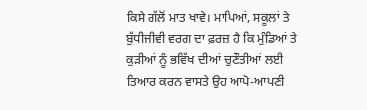ਕਿਸੇ ਗੱਲੋਂ ਮਾਤ ਖਾਵੇ। ਮਾਪਿਆਂ, ਸਕੂਲਾਂ ਤੇ ਬੁੱਧੀਜੀਵੀ ਵਰਗ ਦਾ ਫ਼ਰਜ਼ ਹੈ ਕਿ ਮੁੰਡਿਆਂ ਤੇ ਕੁੜੀਆਂ ਨੂੰ ਭਵਿੱਖ ਦੀਆਂ ਚੁਣੌਤੀਆਂ ਲਈ ਤਿਆਰ ਕਰਨ ਵਾਸਤੇ ਉਹ ਆਪੋ-ਆਪਣੀ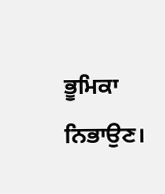ਭੂਮਿਕਾ ਨਿਭਾਉਣ।